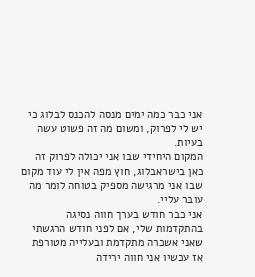אני כבר כמה ימים מנסה להכנס לבלוג כי יש לי לפרוק, ומשום מה זה פשוט עשה בעיות.
המקום היחידי שבו אני יכולה לפרוק זה כאן בישראבלוג, חוץ מפה אין לי עוד מקום שבו אני מרגישה מספיק בטוחה לומר מה עובר עליי.
אני כבר חודש בערך חווה נסיגה בהתקדמות שלי, אם לפני חודש הרגשתי שאני אשכרה מתקדמת ובעלייה מטורפת
אז עכשיו אני חווה ירידה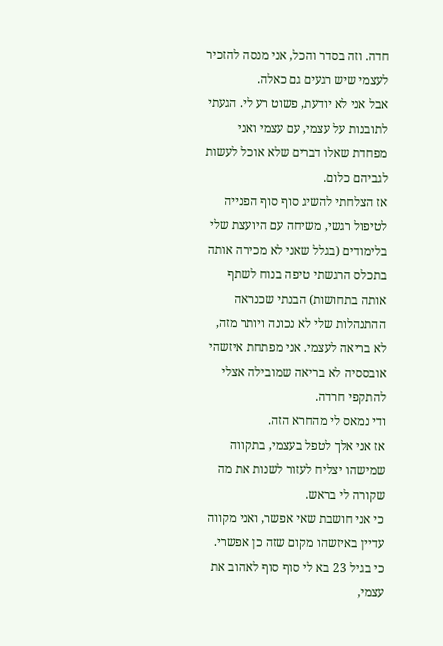חדה. וזה בסדר והכל, אני מנסה להזכיר לעצמי שיש רגעים גם כאלה.
אבל אני לא יודעת, פשוט רע לי. הגעתי לתובנות על עצמי, עם עצמי ואני מפחדת שאלו דברים שלא אוכל לעשות לגביהם כלום.
אז הצלחתי להשיג סוף סוף הפנייה לטיפול רגשי, משיחה עם היועצת שלי בלימודים (בגלל שאני לא מכירה אותה בתכלס הרגשתי טיפה בנוח לשתף אותה בתחושות) הבנתי שכנראה ההתנהלות שלי לא נכונה ויותר מזה, לא בריאה לעצמי. אני מפתחת איזשהי אובססיה לא בריאה שמובילה אצלי להתקפי חרדה.
ודי נמאס לי מהחרא הזה.
אז אני אלך לטפל בעצמי, בתקווה שמישהו יצליח לעזור לשנות את מה שקורה לי בראש.
כי אני חושבת שאי אפשר, ואני מקווה עדיין באיזשהו מקום שזה כן אפשרי.
כי בגיל 23 בא לי סוף סוף לאהוב את עצמי,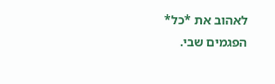לאהוב את *כל* הפגמים שבי.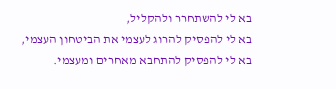בא לי להשתחרר ולהקליל,
בא לי להפסיק להרוג לעצמי את הביטחון העצמי,
בא לי להפסיק להתחבא מאחרים ומעצמי.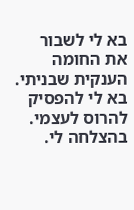בא לי לשבור את החומה הענקית שבניתי.
בא לי להפסיק להרוס לעצמי.
בהצלחה לי.